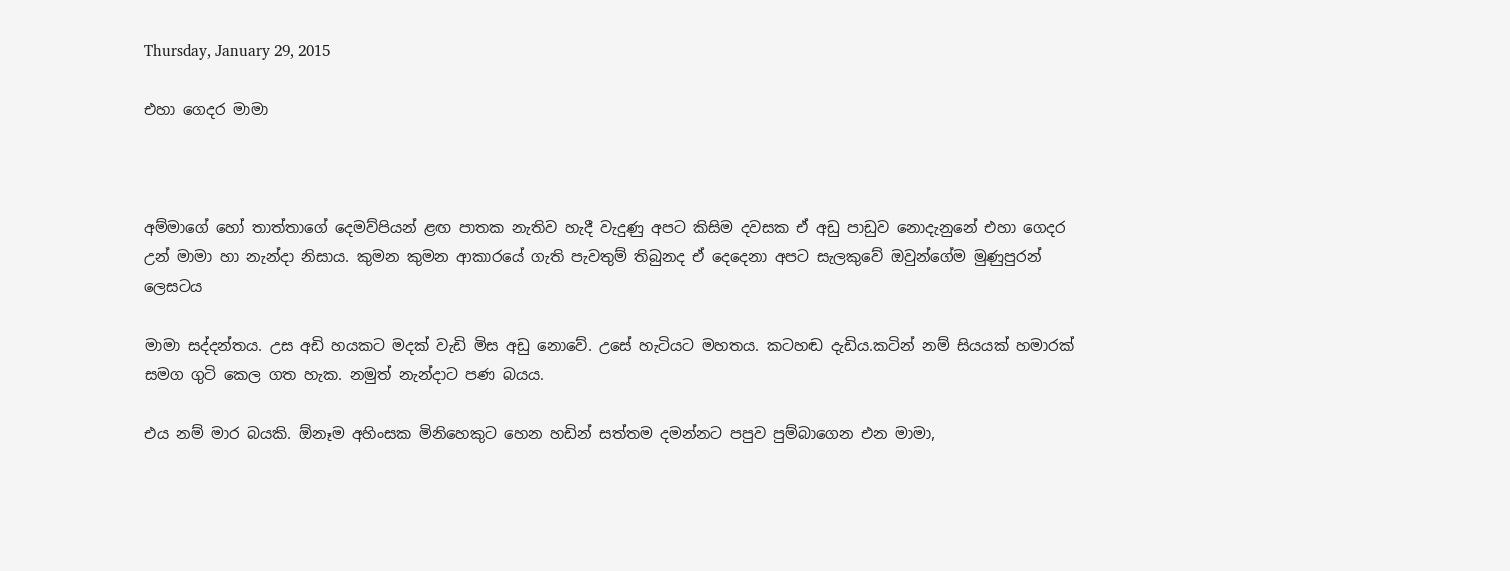Thursday, January 29, 2015

එහා ගෙදර මාමා



අම්මාගේ හෝ තාත්තාගේ දෙමව්පියන් ළඟ පාතක නැතිව හැදී වැදුණු අපට කිසිම දවසක ඒ අඩු පාඩුව නොදැනුනේ එහා ගෙදර උන් මාමා හා නැන්දා නිසාය. කුමන කුමන ආකාරයේ ගැති පැවතුම් තිබුනද ඒ දෙදෙනා අපට සැලකුවේ ඔවුන්ගේම මුණුපුරන් ලෙසටය

මාමා සද්දන්තය. උස අඩි හයකට මදක් වැඩි මිස අඩු නොවේ. උසේ හැටියට මහතය. කටහඬ දැඩිය.කටින් නම් සියයක් හමාරක් සමග ගුටි කෙල ගත හැක. නමුත් නැන්දාට පණ බයය.

එය නම් මාර බයකි. ඕනෑම අහිංසක මිනිහෙකුට හෙන හඩින් සත්තම දමන්නට පපුව පුම්බාගෙන එන මාමා,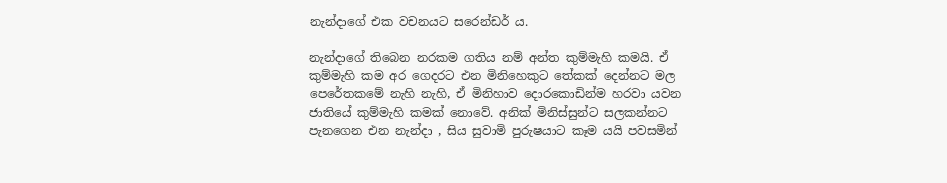නැන්දාගේ එක වචනයට සරෙන්ඩර් ය.

නැන්දාගේ තිබෙන නරකම ගතිය නම් අන්ත කුම්මැහි කමයි. ඒ කුම්මැහි කම අර ගෙදරට එන මිනිහෙකුට තේකක් දෙන්නට මල පෙරේතකමේ නැහි නැහි, ඒ මිනිහාව දොරකොඩින්ම හරවා යවන ජාතියේ කුම්මැහි කමක් නොවේ. අනික් මිනිස්සුන්ට සලකන්නට පැනගෙන එන නැන්දා , සිය සුවාමි පුරුෂයාට කෑම යයි පවසමින්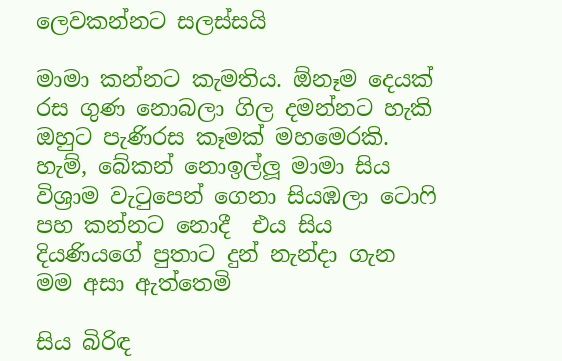ලෙවකන්නට සලස්සයි

මාමා කන්නට කැමතිය. ඕනෑම දෙයක් රස ගුණ නොබලා ගිල දමන්නට හැකි ඔහුට පැණිරස කෑමක් මහමෙරකි. හැම්, බේකන් නොඉල්ලූ මාමා සිය විශ්‍රාම වැටුපෙන් ගෙනා සියඹලා ටොෆි පහ කන්නට නොදී  එය සිය දියණියගේ පුතාට දුන් නැන්දා ගැන  මම අසා ඇත්තෙමි

සිය බිරිඳ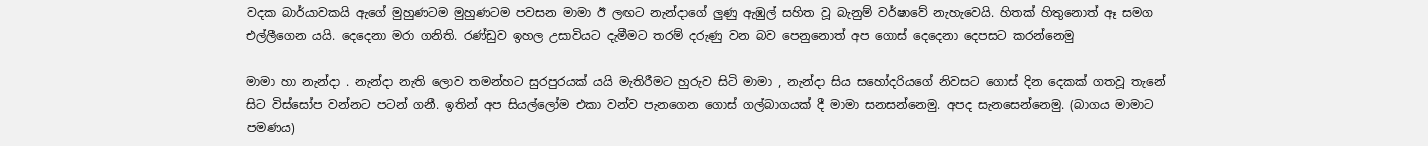වදක බාර්යාවකයි ඇගේ මුහුණටම මුහුණටම පවසන මාමා ඊ ලඟට නැන්දාගේ ලුණු ඇඹුල් සහිත වූ බැනුම් වර්ෂාවේ නැහැවෙයි. හිතක් හිතුනොත් ඈ සමග එල්ලීගෙන යයි. දෙදෙනා මරා ගනිති. රණ්ඩුව ඉහල උසාවියට දැමීමට තරම් දරුණු වන බව පෙනුනොත් අප ගොස් දෙදෙනා දෙපසට කරන්නෙමු

මාමා හා නැන්දා . නැන්දා නැති ලොව තමන්හට සුරපුරයක් යයි මැතිරීමට හුරුව සිටි මාමා , නැන්දා සිය සහෝදරියගේ නිවසට ගොස් දින දෙකක් ගතවූ තැනේ සිට විස්සෝප වන්නට පටන් ගනී. ඉතින් අප සියල්ලෝම එකා වන්ව පැනගෙන ගොස් ගල්බාගයක් දී මාමා සනසන්නෙමු. අපද සැනසෙන්නෙමු. (බාගය මාමාට පමණය)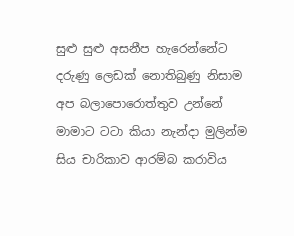සුළු සුළු අසනීප හැරෙන්නේට දරුණු ලෙඩක් නොතිබුණු නිසාම අප බලාපොරොත්තුව උන්නේ මාමාට ටටා කියා නැන්දා මුලින්ම සිය චාරිකාව ආරම්බ කරාවිය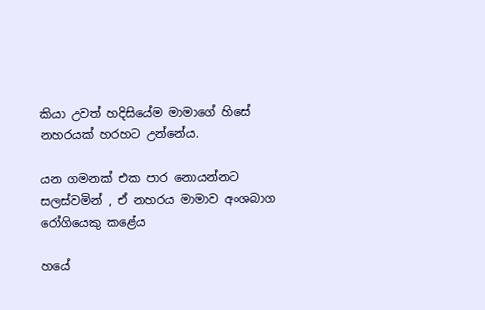කියා උවත් හදිසියේම මාමාගේ හිසේ නහරයක් හරහට උන්නේය.

යන ගමනක් එක පාර නොයන්නට සලස්වමින් , ඒ නහරය මාමාව අංශබාග රෝගියෙකු කළේය

හයේ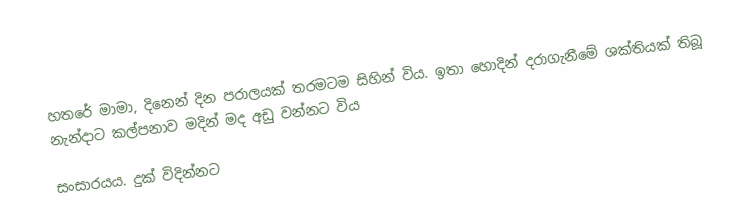හතරේ මාමා, දිනෙන් දින පරාලයක් තරමටම සිහින් විය. ඉතා හොදින් දරාගැනීමේ ශක්තියක් තිබූ නැන්දාට කල්පනාව මදින් මද අඩු වන්නට විය

සංසාරයය. දුක් විදින්නට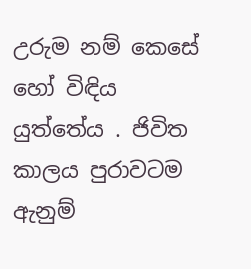උරුම නම් කෙසේ හෝ විඳිය යුත්තේය . ජිවිත කාලය පුරාවටම ඇනුම්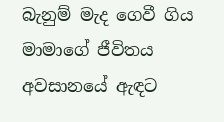බැනුම් මැද ගෙවී ගිය මාමාගේ ජීවිතය අවසානයේ ඇඳට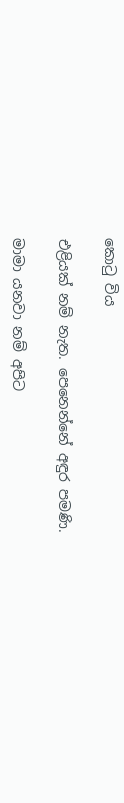කොටු විය

එළියක් නම් නැත. පෙනෙන්නේ අඳුර පමණි.

මාමා යනවා නම් අපිට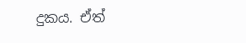දුකය. ඒත්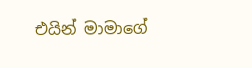එයින් මාමාගේ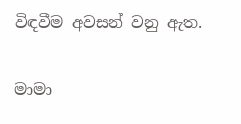විඳවීම අවසන් වනු ඇත.

මාමා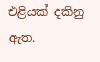එළියක් දකිනු ඇත.